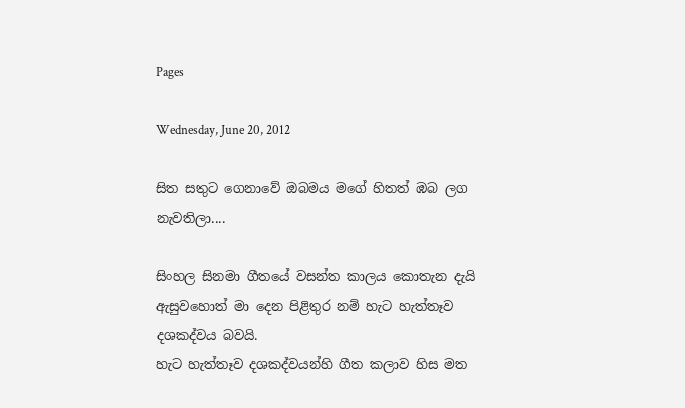Pages

Wednesday, June 20, 2012

සිත සතුට ගෙනාවේ ඔබමය මගේ හිතත් ඹබ ලග නැවතිලා....

සිංහල සිනමා ගීතයේ වසන්ත කාලය කොතැන දැයි ඇසුවහොත් මා දෙන පිළිතුර නම් හැට හැත්තෑව දශකද්වය බවයි.
හැට හැත්තෑව දශකද්වයන්හි ගීත කලාව හිස මත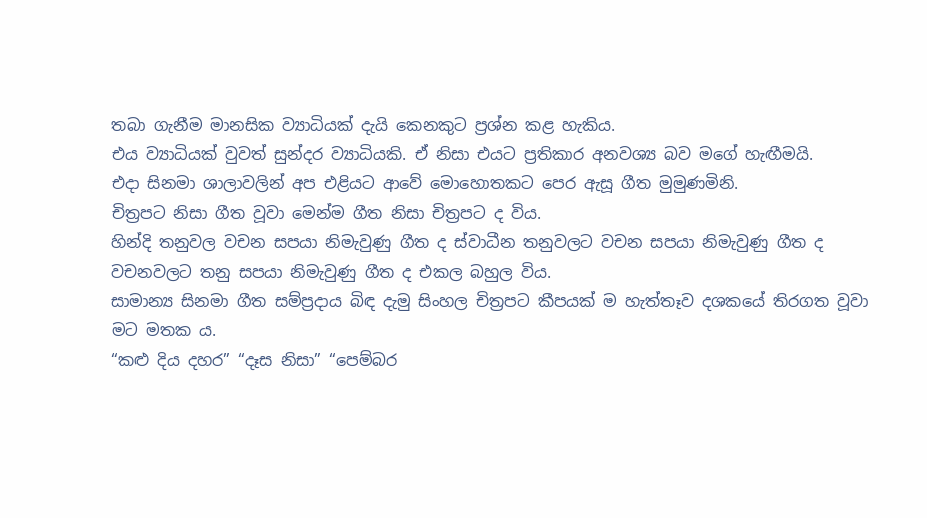තබා ගැනීම මානසික ව්‍යාධියක් දැයි කෙනකුට ප්‍රශ්න කළ හැකිය.
එය ව්‍යාධියක් වුවත් සුන්දර ව්‍යාධියකි. ඒ නිසා එයට ප්‍රතිකාර අනවශ්‍ය බව මගේ හැඟීමයි.
එදා සිනමා ශාලාවලින් අප එළියට ආවේ මොහොතකට පෙර ඇසූ ගීත මුමුණමිනි.
චිත්‍රපට නිසා ගීත වූවා මෙන්ම ගීත නිසා චිත්‍රපට ද විය.
හින්දි තනුවල වචන සපයා නිමැවුණු ගීත ද ස්වාධීන තනුවලට වචන සපයා නිමැවුණු ගීත ද වචනවලට තනු සපයා නිමැවුණු ගීත ද එකල බහුල විය.
සාමාන්‍ය සිනමා ගීත සම්ප්‍රදාය බිඳ දැමු සිංහල චිත්‍රපට කීපයක් ම හැත්තෑව දශකයේ තිරගත වූවා මට මතක ය.
“කළු දිය දහර” “දෑස නිසා” “පෙම්බර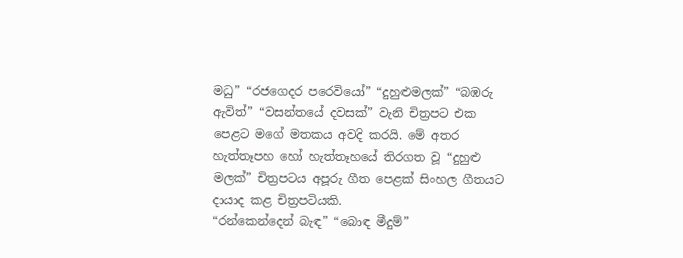මධු” “රජගෙදර පරෙවියෝ” “දුහුළුමලක්” “බඹරු ඇවිත්” “වසන්තයේ දවසක්” වැනි චිත්‍රපට එක පෙළට මගේ මතකය අවදි කරයි. මේ අතර හැත්තෑපහ හෝ හැත්තෑහයේ තිරගත වූ “දුහුළු මලක්” චිත්‍රපටය අපූරු ගීත පෙළක් සිංහල ගීතයට දායාද කළ චිත්‍රපටියකි.
“රන්කෙන්දෙන් බැඳ” “බොඳ මීදුම්”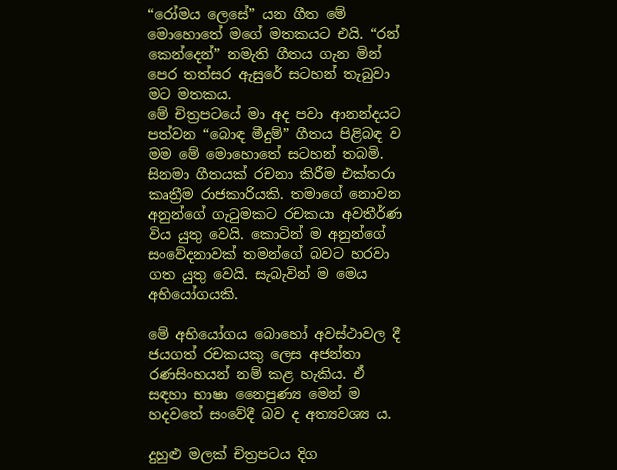“රෝමය ලෙසේ” යන ගීත මේ මොහොතේ මගේ මතකයට එයි. “රන් කෙන්දෙන්” නමැති ගීතය ගැන මින් පෙර තත්සර ඇසුරේ සටහන් තැබුවා මට මතකය.
මේ චිත්‍රපටයේ මා අද පවා ආනන්දයට පත්වන “බොඳ මීදුම්” ගීතය පිළිබඳ ව මම මේ මොහොතේ සටහන් තබමි.
සිනමා ගීතයක් රචනා කිරීම එක්තරා කෘත්‍රීම රාජකාරියකි. තමාගේ නොවන අනුන්ගේ ගැටුමකට රචකයා අවතීර්ණ විය යුතු වෙයි. කොටින් ම අනුන්ගේ සංවේදනාවක් තමන්ගේ බවට හරවා ගත යුතු වෙයි. සැබැවින් ම මෙය අභියෝගයකි.

මේ අභියෝගය බොහෝ අවස්ථාවල දී ජයගත් රචකයකු ලෙස අජන්තා රණසිංහයන් නම් කළ හැකිය. ඒ සඳහා භාෂා නෛපුණ්‍ය මෙන් ම හදවතේ සංවේදී බව ද අත්‍යවශ්‍ය ය.

දුහුළු මලක් චිත්‍රපටය දිග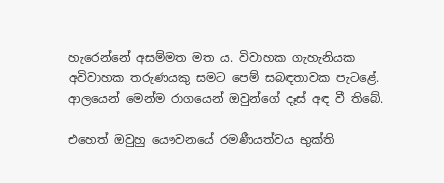හැරෙන්නේ අසම්මත මත ය. විවාහක ගැහැනියක අවිවාහක තරුණයකු සමට පෙම් සබඳතාවක පැටළේ. ආලයෙන් මෙන්ම රාගයෙන් ඔවුන්ගේ දෑස් අඳ වී තිබේ.

එහෙත් ඔවුහු යෞවනයේ රමණීයත්වය භුක්ති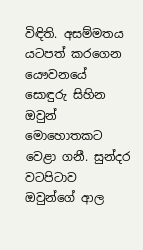විඳිති. අසම්මතය යටපත් කරගෙන යෞවනයේ සොඳුරු සිහින ඔවුන් මොහොතකට වෙළා ගනී. සුන්දර වටපිටාව ඔවුන්ගේ ආල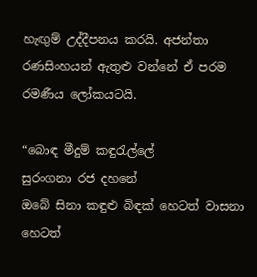හැඟුම් උද්දීපනය කරයි. අජන්තා රණසිංහයන් ඇතුළු වන්නේ ඒ පරම රමණීය ලෝකයටයි.

“බොඳ මීදුම් කඳුරැල්ලේ
සුරංගනා රජ දහනේ
ඔබේ සිනා කඳුළු බිඳක් හෙටත් වාසනා
හෙටත්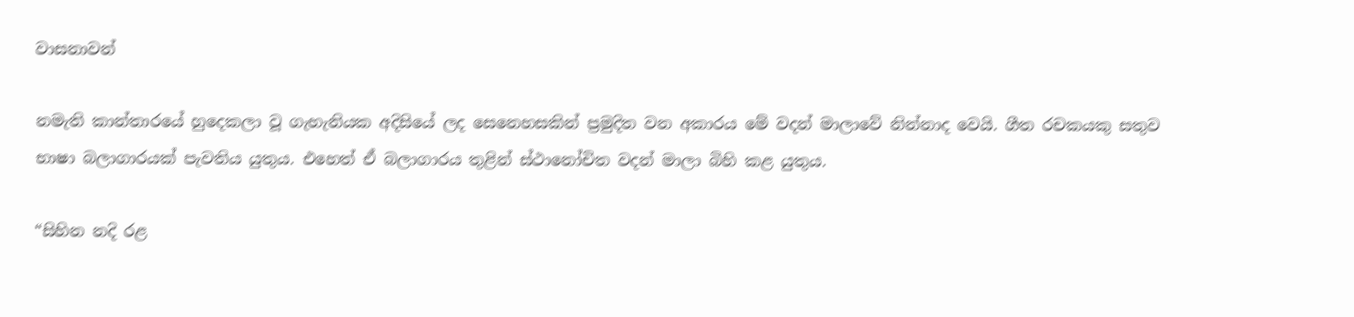වාසනාවන්

නමැති කාන්තාරයේ හුදෙකලා වූ ගැහැනියක අදිසියේ ලද සෙනෙහසකින් ප්‍රමුදිත වන අකාරය මේ වදන් මාලාවේ නින්නාද වෙයි. ගීත රචකයකු සතුව භාෂා බලාගාරයක් පැවතිය යුතුය. එහෙත් ඒ බලාගාරය තුළින් ස්ථානෝචිත වදන් මාලා බිහි කළ යුතුය.

“සිහින නදි රළ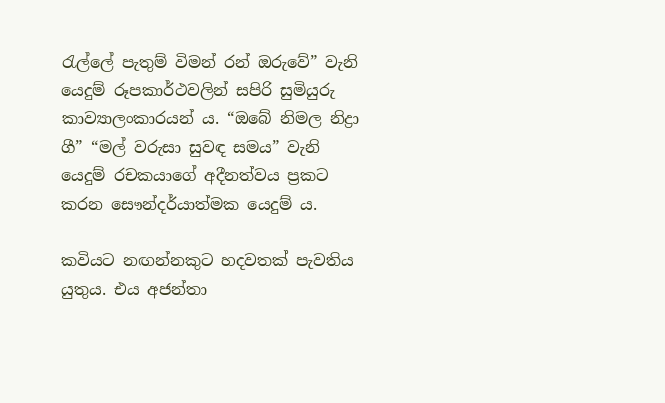රැල්ලේ පැතුම් විමන් රන් ඔරුවේ” වැනි යෙදුම් රූපකාර්ථවලින් සපිරි සුමියුරු කාව්‍යාලංකාරයන් ය. “ඔබේ නිමල නිද්‍රා ගී” “මල් වරුසා සුවඳ සමය” වැනි යෙදුම් රචකයාගේ අදීනත්වය ප්‍රකට කරන සෞන්දර්යාත්මක යෙදුම් ය.

කවියට නඟන්නකුට හදවතක් පැවතිය යුතුය. එය අජන්තා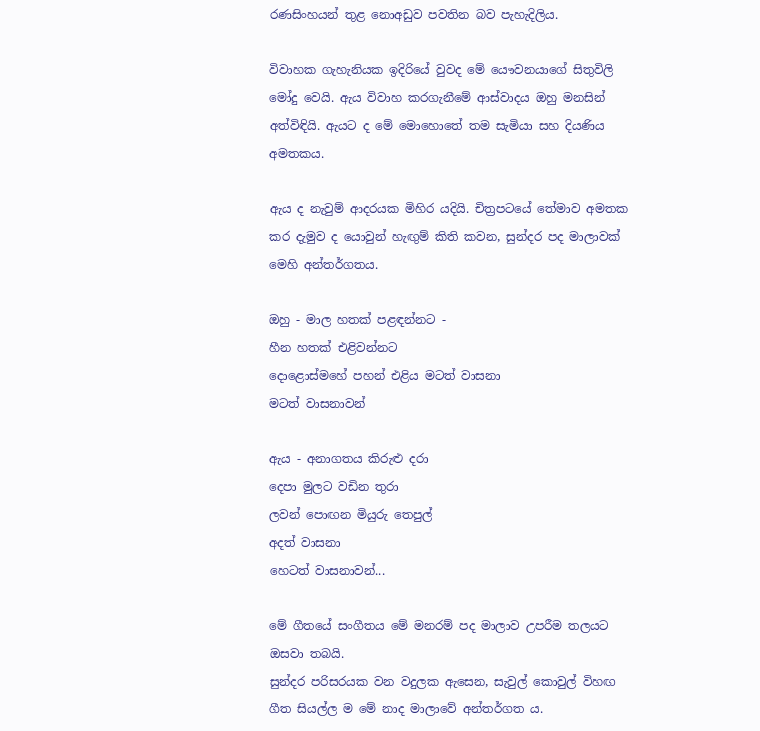රණසිංහයන් තුළ නොඅඩුව පවතින බව පැහැදිලිය.

විවාහක ගැහැනියක ඉදිරියේ වුවද මේ යෞවනයාගේ සිතුවිලි මෝදු වෙයි. ඇය විවාහ කරගැනීමේ ආස්වාදය ඔහු මනසින් අත්විඳියි. ඇයට ද මේ මොහොතේ තම සැමියා සහ දියණිය අමතකය.

ඇය ද නැවුම් ආදරයක මිහිර යදියි. චිත්‍රපටයේ තේමාව අමතක කර දැමුව ද යොවුන් හැඟුම් කිති කවන, සුන්දර පද මාලාවක් මෙහි අන්තර්ගතය.

ඔහු - මාල හතක් පළඳන්නට -
හීන හතක් එළිවන්නට
දොළොස්මහේ පහන් එළිය මටත් වාසනා
මටත් වාසනාවන්

ඇය - අනාගතය කිරුළු දරා
දෙපා මුලට වඩින තුරා
ලවන් පොඟන මියුරු තෙපුල්
අදත් වාසනා
හෙටත් වාසනාවන්...

මේ ගීතයේ සංගීතය මේ මනරම් පද මාලාව උපරීම තලයට ඔසවා තබයි.
සුන්දර පරිසරයක වන වදුලක ඇසෙන, සැවුල් කොවුල් විහඟ ගීත සියල්ල ම මේ නාද මාලාවේ අන්තර්ගත ය.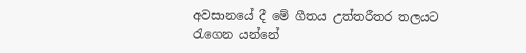අවසානයේ දී මේ ගීතය උත්තරීතර තලයට රැගෙන යන්නේ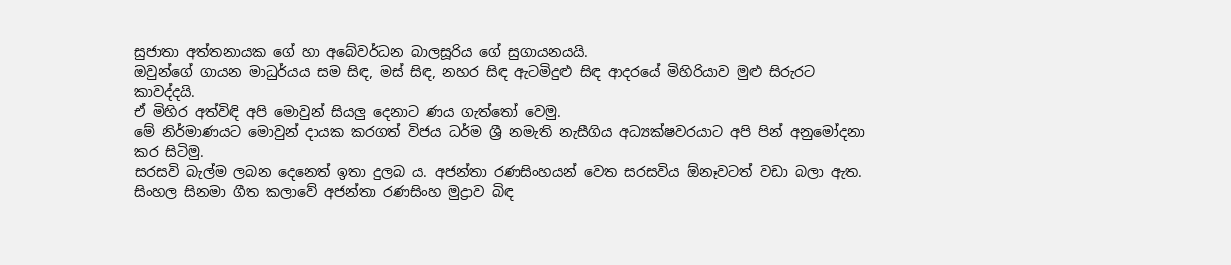සුජාතා අත්තනායක ගේ හා අබේවර්ධන බාලසූරිය ගේ සුගායනයයි.
ඔවුන්ගේ ගායන මාධුර්යය සම සිඳ, මස් සිඳ, නහර සිඳ ඇටමිදුළු සිඳ ආදරයේ මිහිරියාව මුළු සිරුරට කාවද්දයි.
ඒ මිහිර අත්විඳි අපි මොවුන් සියලු දෙනාට ණය ගැත්තෝ වෙමු.
මේ නිර්මාණයට මොවුන් දායක කරගත් විජය ධර්ම ශ්‍රී නමැති නැසීගිය අධ්‍යක්ෂවරයාට අපි පින් අනුමෝදනා කර සිටිමු.
සරසවි බැල්ම ලබන දෙනෙත් ඉතා දුලබ ය. අජන්තා රණසිංහයන් වෙත සරසවිය ඕනෑවටත් වඩා බලා ඇත.
සිංහල සිනමා ගීත කලාවේ අජන්තා රණසිංහ මුද්‍රාව බිඳ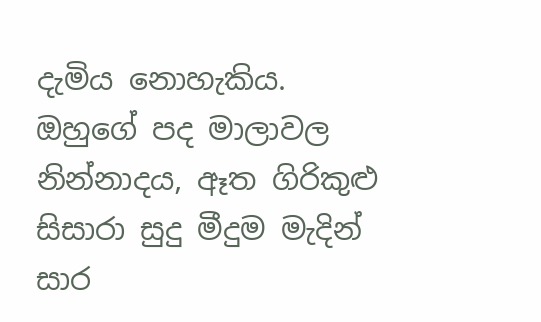දැමිය නොහැකිය. ඔහුගේ පද මාලාවල නින්නාදය, ඈත ගිරිකුළු සිසාරා සුදු මීදුම මැදින් සාර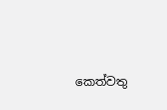කෙත්වතු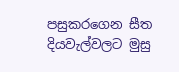පසුකරගෙන සීත දියවැල්වලට මුසු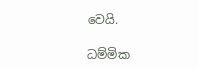වෙයි.

ධම්මික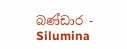බණ්ඩාර - Silumina